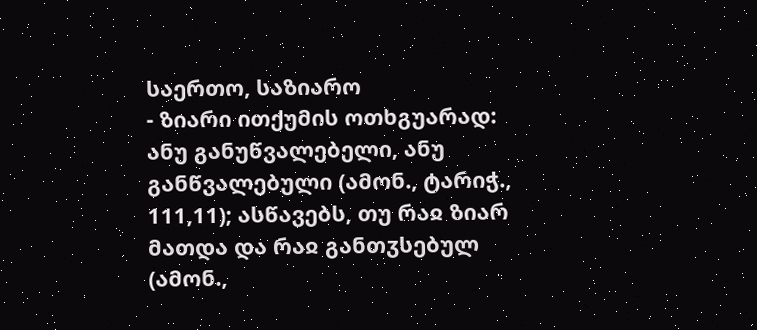საერთო, საზიარო
- ზიარი ითქუმის ოთხგუარად: ანუ განუწვალებელი, ანუ განწვალებული (ამონ., ტარიჭ., 111,11); ასწავებს, თუ რაჲ ზიარ მათდა და რაჲ განთჳსებულ (ამონ.,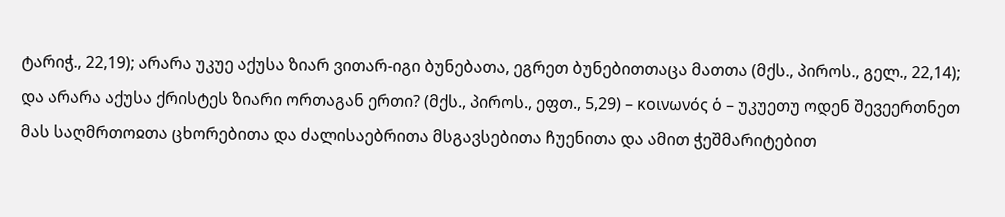ტარიჭ., 22,19); არარა უკუე აქუსა ზიარ ვითარ-იგი ბუნებათა, ეგრეთ ბუნებითთაცა მათთა (მქს., პიროს., გელ., 22,14); და არარა აქუსა ქრისტეს ზიარი ორთაგან ერთი? (მქს., პიროს., ეფთ., 5,29) – κοινωνός ὁ – უკუეთუ ოდენ შევეერთნეთ მას საღმრთოჲთა ცხორებითა და ძალისაებრითა მსგავსებითა ჩუენითა და ამით ჭეშმარიტებით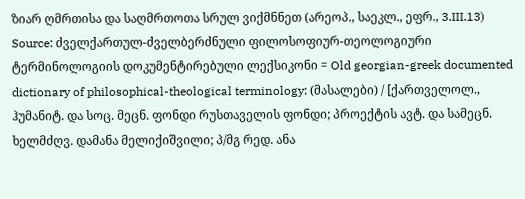ზიარ ღმრთისა და საღმრთოთა სრულ ვიქმნნეთ (არეოპ., საეკლ., ეფრ., 3.III.13)
Source: ძველქართულ-ძველბერძნული ფილოსოფიურ-თეოლოგიური ტერმინოლოგიის დოკუმენტირებული ლექსიკონი = Old georgian-greek documented dictionary of philosophical-theological terminology: (მასალები) / [ქართველოლ., ჰუმანიტ. და სოც. მეცნ. ფონდი რუსთაველის ფონდი; პროექტის ავტ. და სამეცნ. ხელმძღვ. დამანა მელიქიშვილი; პ/მგ რედ. ანა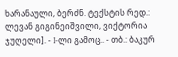ხარანაული, ბერძნ. ტექსტის რედ.: ლევან გიგინეიშვილი, ვიქტორია ჯუღელი]. - I-ლი გამოც.. - თბ.: ბაკურ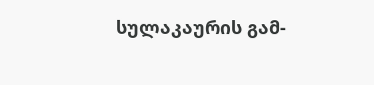სულაკაურის გამ-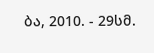ბა, 2010. - 29სმ.